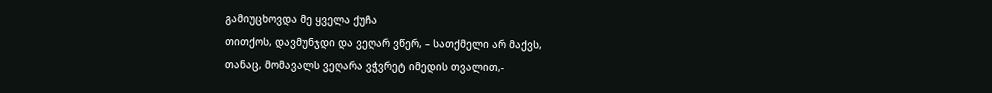გამიუცხოვდა მე ყველა ქუჩა
თითქოს, დავმუნჯდი და ვეღარ ვწერ, – სათქმელი არ მაქვს,
თანაც, მომავალს ვეღარა ვჭვრეტ იმედის თვალით,-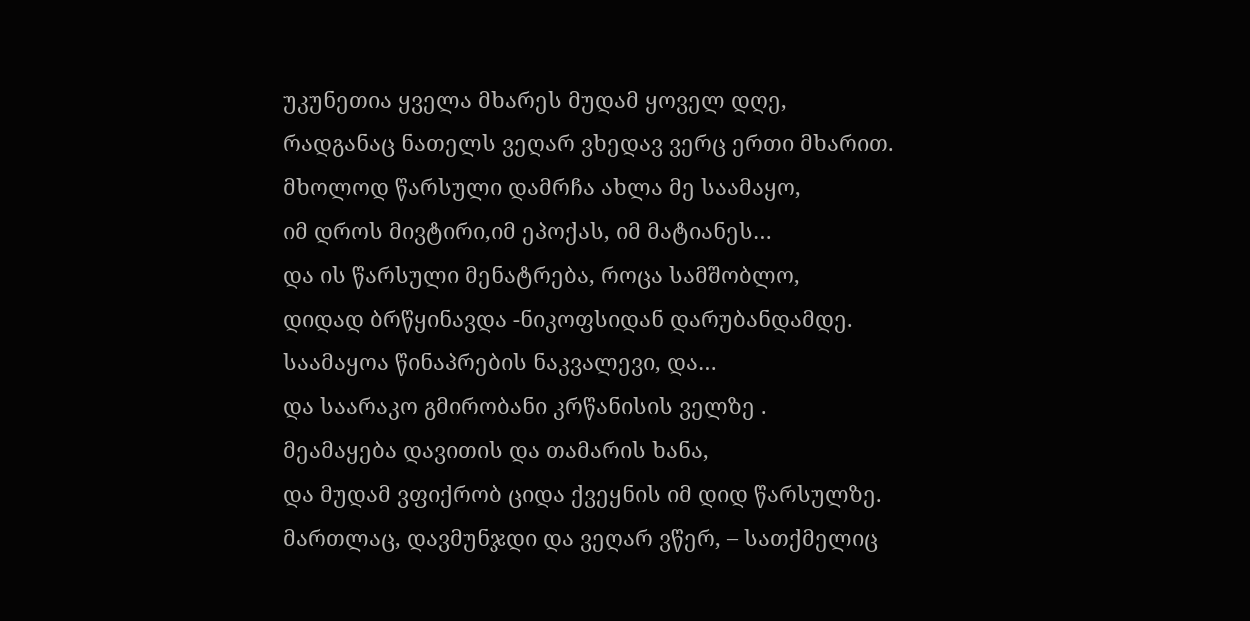უკუნეთია ყველა მხარეს მუდამ ყოველ დღე,
რადგანაც ნათელს ვეღარ ვხედავ ვერც ერთი მხარით.
მხოლოდ წარსული დამრჩა ახლა მე საამაყო,
იმ დროს მივტირი,იმ ეპოქას, იმ მატიანეს…
და ის წარსული მენატრება, როცა სამშობლო,
დიდად ბრწყინავდა -ნიკოფსიდან დარუბანდამდე.
საამაყოა წინაპრების ნაკვალევი, და…
და საარაკო გმირობანი კრწანისის ველზე .
მეამაყება დავითის და თამარის ხანა,
და მუდამ ვფიქრობ ციდა ქვეყნის იმ დიდ წარსულზე.
მართლაც, დავმუნჯდი და ვეღარ ვწერ, – სათქმელიც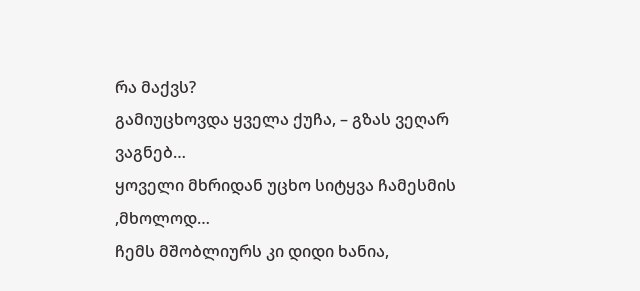რა მაქვს?
გამიუცხოვდა ყველა ქუჩა, – გზას ვეღარ ვაგნებ…
ყოველი მხრიდან უცხო სიტყვა ჩამესმის ,მხოლოდ…
ჩემს მშობლიურს კი დიდი ხანია,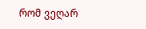რომ ვეღარ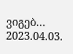ვიგებ…
2023.04.03.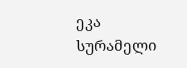ეკა სურამელი